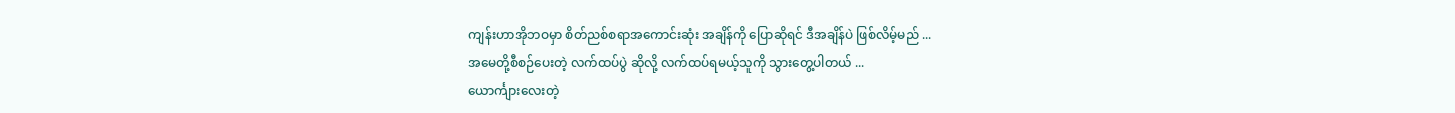ကျန်းဟာအိုဘဝမှာ စိတ်ညစ်စရာအကောင်းဆုံး အချိန်ကို ပြောဆိုရင် ဒီအချိန်ပဲ ဖြစ်လိမ့်မည် ...
အမေတို့စီစဉ်ပေးတဲ့ လက်ထပ်ပွဲ ဆိုလို့ လက်ထပ်ရမယ့်သူကို သွားတွေ့ပါတယ် ...
ယောင်္ကျားလေးတဲ့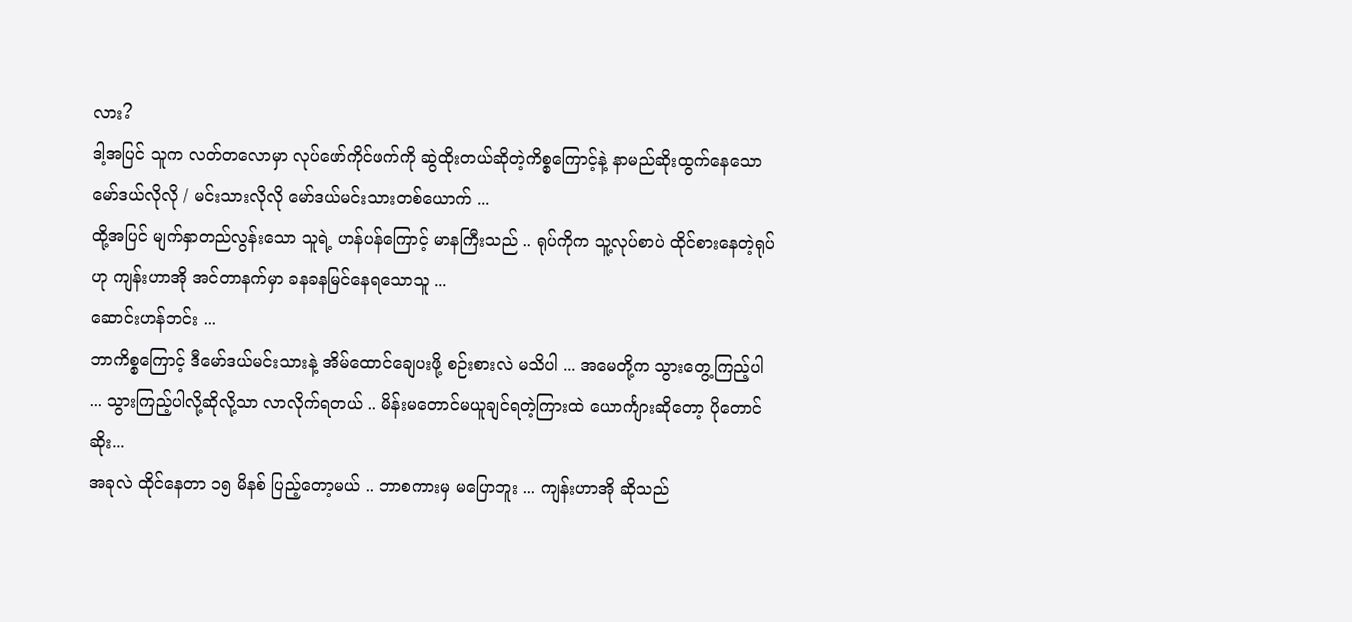လား?
ဒါ့အပြင် သူက လတ်တလောမှာ လုပ်ဖော်ကိုင်ဖက်ကို ဆွဲထိုးတယ်ဆိုတဲ့ကိစ္စကြောင့်နဲ့ နာမည်ဆိုးထွက်နေသော မော်ဒယ်လိုလို / မင်းသားလိုလို မော်ဒယ်မင်းသားတစ်ယောက် ...
ထို့အပြင် မျက်နှာတည်လွန်းသော သူရဲ့ ဟန်ပန်ကြောင့် မာနကြီးသည် .. ရုပ်ကိုက သူ့လုပ်စာပဲ ထိုင်စားနေတဲ့ရုပ်ဟု ကျန်းဟာအို အင်တာနက်မှာ ခနခနမြင်နေရသောသူ ...
ဆောင်းဟန်ဘင်း ...
ဘာကိစ္စကြောင့် ဒီမော်ဒယ်မင်းသားနဲ့ အိမ်ထောင်ချေပးဖို့ စဉ်းစားလဲ မသိပါ ... အမေတို့က သွားတွေ့ကြည့်ပါ ... သွားကြည့်ပါလို့ဆိုလို့သာ လာလိုက်ရတယ် .. မိန်းမတောင်မယူချင်ရတဲ့ကြားထဲ ယောင်္ကျားဆိုတော့ ပိုတောင်ဆိုး...
အခုလဲ ထိုင်နေတာ ၁၅ မိနစ် ပြည့်တော့မယ် .. ဘာစကားမှ မပြောဘူး ... ကျန်းဟာအို ဆိုသည်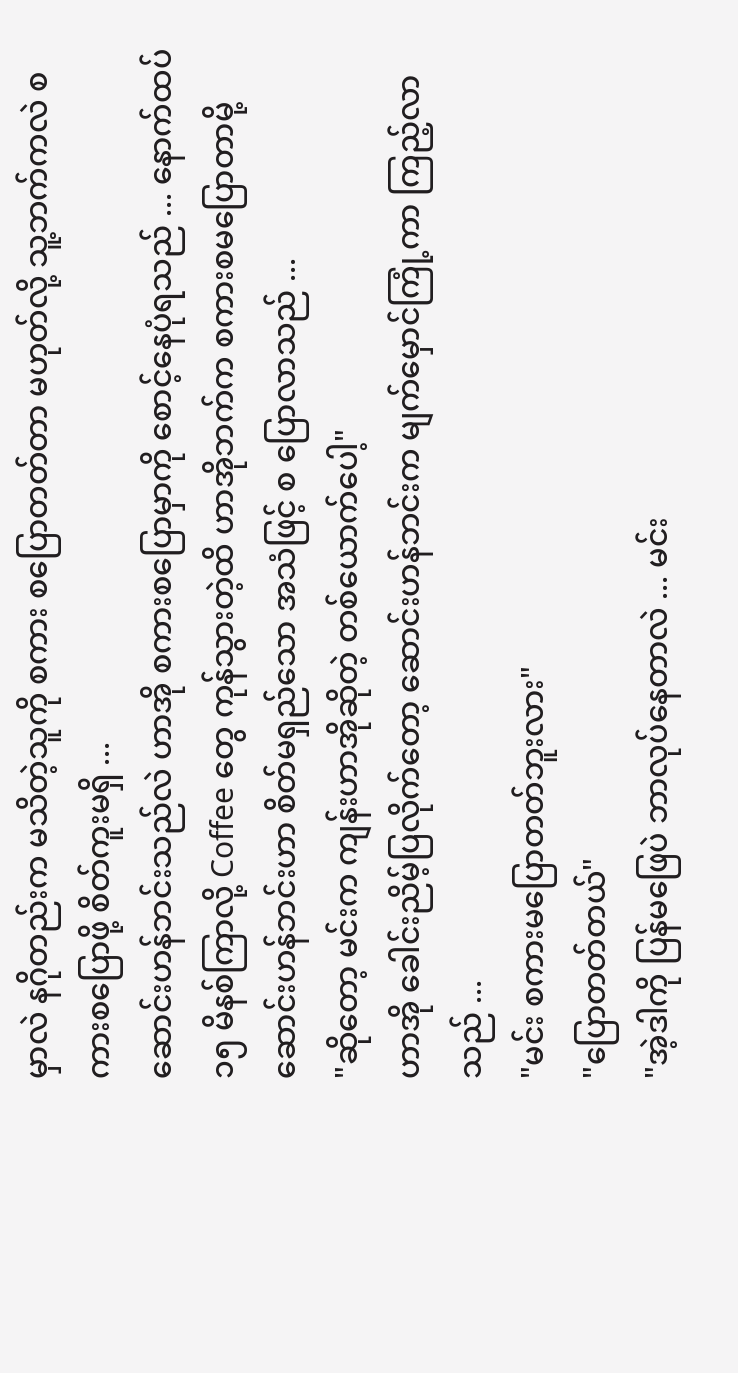မှာလဲ နဂိုတည်းက မသိတဲ့သူကို စကား စပြောတတ်တာ မဟုတ်လို့ သူ့ဘက်ကလဲ စကားစပြောဖို့ စိတ်ကူးမရှိ ...
ဆောင်းဟန်ဘင်းသည်လဲ ဟာအို စကားစပြောမှာကို စောင့်နေပုံရသည် ... နောက်ထပ် ၁၅ မိနစ်ကြာလို့ Coffee တွေ ကုန်သွားတဲ့ထိ ဟာအိုဘက်က စကားစမပြောတာမို့ ဆောင်းဟန်ဘင်းဟာ စိတ်မရှည်သော အသံဖြင့် စ ပြောလာသည် ...
"ဆိုတော့ မင်းက ကျန်းဟာအိုဆိုတဲ့ တစ်ယောက်ပေါ့"
ဟာအို ခေါင်းညိမ့်ပြလိုက်တော့ ဆောင်းဟန်ဘင်းက မျက်မှောင်ကြုံ့ကာ ကြည့်လာသည် ...
"မင်း စကားမပြောတတ်ဘူးလား"
"ပြောတတ်တယ်"
"အဲ့ဒါကို ပြန်မဖြေပဲ ဘာလုပ်နေတာလဲ ... မင်း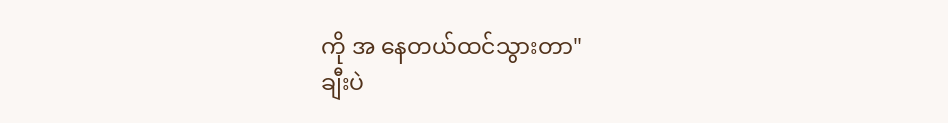ကို အ နေတယ်ထင်သွားတာ"
ချီးပဲ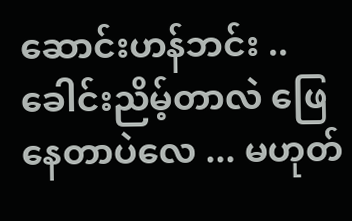ဆောင်းဟန်ဘင်း .. ခေါင်းညိမ့်တာလဲ ဖြေနေတာပဲလေ ... မဟုတ်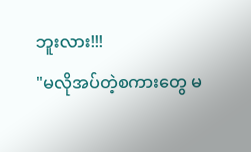ဘူးလား!!!
"မလိုအပ်တဲ့စကားတွေ မ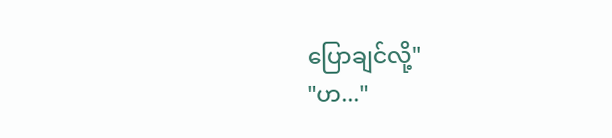ပြောချင်လို့"
"ဟ..."